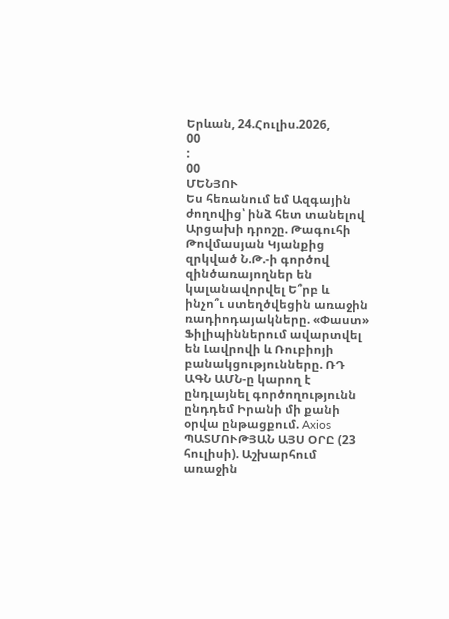Երևան, 24.Հուլիս.2026,
00
:
00
ՄԵՆՅՈՒ
Ես հեռանում եմ Ազգային ժողովից՝ ինձ հետ տանելով Արցախի դրոշը. Թագուհի Թովմասյան Կյանքից զրկված Ն.Թ.-ի գործով զինծառայողներ են կալանավորվել Ե՞րբ և ինչո՞ւ ստեղծվեցին առաջին ռադիոդայակները. «Փաստ» Ֆիլիպիններում ավարտվել են Լավրովի և Ռուբիոյի բանակցությունները. ՌԴ ԱԳՆ ԱՄՆ-ը կարող է ընդլայնել գործողությունն ընդդեմ Իրանի մի քանի օրվա ընթացքում. Axios ՊԱՏՄՈՒԹՅԱՆ ԱՅՍ ՕՐԸ (23 հուլիսի). Աշխարհում առաջին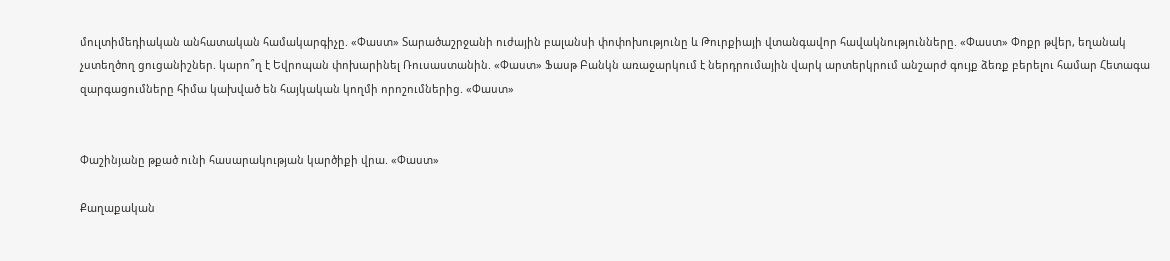մուլտիմեդիական անհատական համակարգիչը. «Փաստ» Տարածաշրջանի ուժային բալանսի փոփոխությունը և Թուրքիայի վտանգավոր հավակնությունները. «Փաստ» Փոքր թվեր, եղանակ չստեղծող ցուցանիշներ. կարո՞ղ է Եվրոպան փոխարինել Ռուսաստանին. «Փաստ» Ֆասթ Բանկն առաջարկում է ներդրումային վարկ արտերկրում անշարժ գույք ձեռք բերելու համար Հետագա զարգացումները հիմա կախված են հայկական կողմի որոշումներից. «Փաստ»


Փաշինյանը թքած ունի հասարակության կարծիքի վրա. «Փաստ»

Քաղաքական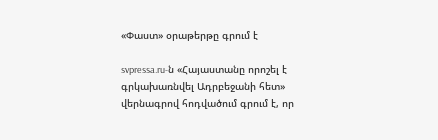«Փաստ» օրաթերթը գրում է

svpressa.ru-ն «Հայաստանը որոշել է գրկախառնվել Ադրբեջանի հետ» վերնագրով հոդվածում գրում է, որ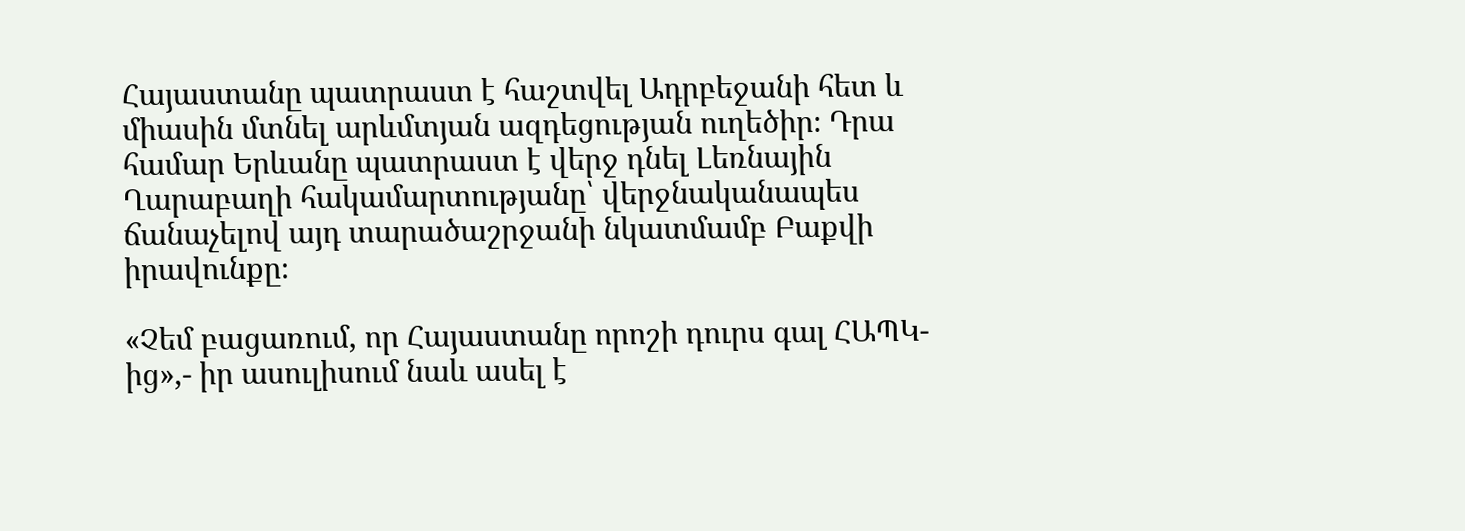Հայաստանը պատրաստ է հաշտվել Ադրբեջանի հետ և միասին մտնել արևմտյան ազդեցության ուղեծիր։ Դրա համար Երևանը պատրաստ է վերջ դնել Լեռնային Ղարաբաղի հակամարտությանը՝ վերջնականապես ճանաչելով այդ տարածաշրջանի նկատմամբ Բաքվի իրավունքը։

«Չեմ բացառում, որ Հայաստանը որոշի դուրս գալ ՀԱՊԿ-ից»,- իր ասուլիսում նաև ասել է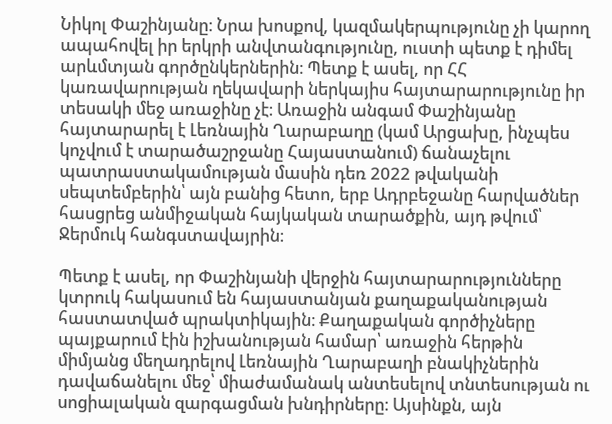Նիկոլ Փաշինյանը։ Նրա խոսքով, կազմակերպությունը չի կարող ապահովել իր երկրի անվտանգությունը, ուստի պետք է դիմել արևմտյան գործընկերներին։ Պետք է ասել, որ ՀՀ կառավարության ղեկավարի ներկայիս հայտարարությունը իր տեսակի մեջ առաջինը չէ։ Առաջին անգամ Փաշինյանը հայտարարել է Լեռնային Ղարաբաղը (կամ Արցախը, ինչպես կոչվում է տարածաշրջանը Հայաստանում) ճանաչելու պատրաստակամության մասին դեռ 2022 թվականի սեպտեմբերին՝ այն բանից հետո, երբ Ադրբեջանը հարվածներ հասցրեց անմիջական հայկական տարածքին, այդ թվում՝ Ջերմուկ հանգստավայրին։

Պետք է ասել, որ Փաշինյանի վերջին հայտարարությունները կտրուկ հակասում են հայաստանյան քաղաքականության հաստատված պրակտիկային։ Քաղաքական գործիչները պայքարում էին իշխանության համար՝ առաջին հերթին միմյանց մեղադրելով Լեռնային Ղարաբաղի բնակիչներին դավաճանելու մեջ՝ միաժամանակ անտեսելով տնտեսության ու սոցիալական զարգացման խնդիրները։ Այսինքն, այն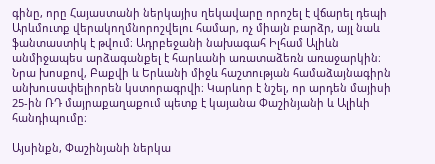գինը, որը Հայաստանի ներկայիս ղեկավարը որոշել է վճարել դեպի Արևմուտք վերակողմնորոշվելու համար, ոչ միայն բարձր, այլ նաև ֆանտաստիկ է թվում։ Ադրբեջանի նախագահ Իլհամ Ալիևն անմիջապես արձագանքել է հարևանի առատաձեռն առաջարկին։ Նրա խոսքով, Բաքվի և Երևանի միջև հաշտության համաձայնագիրն անխուսափելիորեն կստորագրվի։ Կարևոր է նշել, որ արդեն մայիսի 25-ին ՌԴ մայրաքաղաքում պետք է կայանա Փաշինյանի և Ալիևի հանդիպումը։

Այսինքն, Փաշինյանի ներկա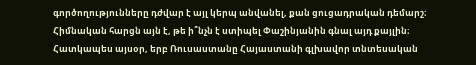գործողությունները դժվար է այլ կերպ անվանել, քան ցուցադրական դեմարշ։ Հիմնական հարցն այն է, թե ի՞նչն է ստիպել Փաշինյանին գնալ այդ քայլին։ Հատկապես այսօր, երբ Ռուսաստանը Հայաստանի գլխավոր տնտեսական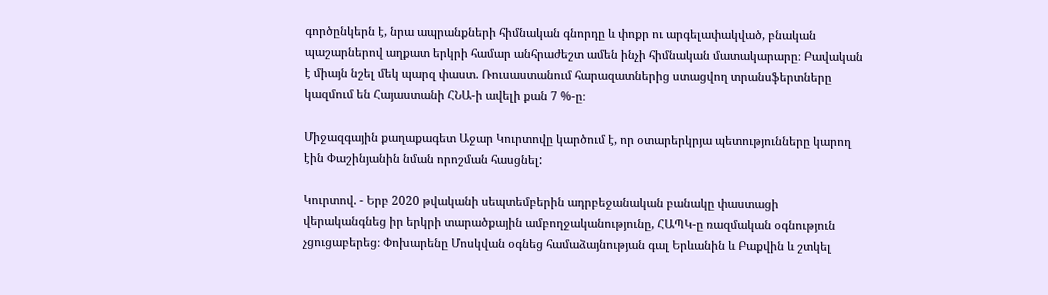գործընկերն է, նրա ապրանքների հիմնական գնորդը և փոքր ու արգելափակված, բնական պաշարներով աղքատ երկրի համար անհրաժեշտ ամեն ինչի հիմնական մատակարարը։ Բավական է միայն նշել մեկ պարզ փաստ. Ռուսաստանում հարազատներից ստացվող տրանսֆերտները կազմում են Հայաստանի ՀՆԱ-ի ավելի քան 7 %-ը։

Միջազգային քաղաքագետ Աջար Կուրտովը կարծում է, որ օտարերկրյա պետությունները կարող էին Փաշինյանին նման որոշման հասցնել:

Կուրտով. - Երբ 2020 թվականի սեպտեմբերին ադրբեջանական բանակը փաստացի վերականգնեց իր երկրի տարածքային ամբողջականությունը, ՀԱՊԿ-ը ռազմական օգնություն չցուցաբերեց։ Փոխարենը Մոսկվան օգնեց համաձայնության գալ Երևանին և Բաքվին և շտկել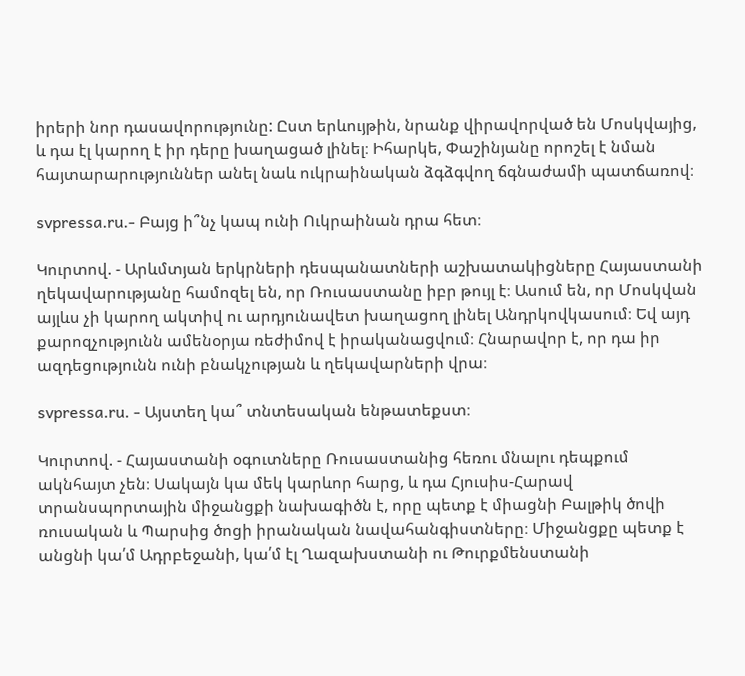իրերի նոր դասավորությունը: Ըստ երևույթին, նրանք վիրավորված են Մոսկվայից, և դա էլ կարող է իր դերը խաղացած լինել։ Իհարկե, Փաշինյանը որոշել է նման հայտարարություններ անել նաև ուկրաինական ձգձգվող ճգնաժամի պատճառով։

svpressa.ru.- Բայց ի՞նչ կապ ունի Ուկրաինան դրա հետ։

Կուրտով. - Արևմտյան երկրների դեսպանատների աշխատակիցները Հայաստանի ղեկավարությանը համոզել են, որ Ռուսաստանը իբր թույլ է։ Ասում են, որ Մոսկվան այլևս չի կարող ակտիվ ու արդյունավետ խաղացող լինել Անդրկովկասում։ Եվ այդ քարոզչությունն ամենօրյա ռեժիմով է իրականացվում։ Հնարավոր է, որ դա իր ազդեցությունն ունի բնակչության և ղեկավարների վրա։

svpressa.ru. - Այստեղ կա՞ տնտեսական ենթատեքստ։

Կուրտով. - Հայաստանի օգուտները Ռուսաստանից հեռու մնալու դեպքում ակնհայտ չեն։ Սակայն կա մեկ կարևոր հարց, և դա Հյուսիս-Հարավ տրանսպորտային միջանցքի նախագիծն է, որը պետք է միացնի Բալթիկ ծովի ռուսական և Պարսից ծոցի իրանական նավահանգիստները։ Միջանցքը պետք է անցնի կա՛մ Ադրբեջանի, կա՛մ էլ Ղազախստանի ու Թուրքմենստանի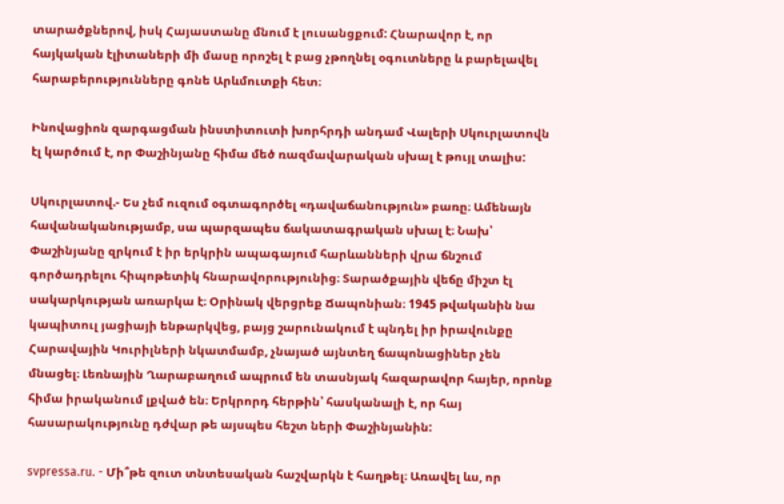տարածքներով, իսկ Հայաստանը մնում է լուսանցքում: Հնարավոր է, որ հայկական էլիտաների մի մասը որոշել է բաց չթողնել օգուտները և բարելավել հարաբերությունները գոնե Արևմուտքի հետ։

Ինովացիոն զարգացման ինստիտուտի խորհրդի անդամ Վալերի Սկուրլատովն էլ կարծում է, որ Փաշինյանը հիմա մեծ ռազմավարական սխալ է թույլ տալիս:

Սկուրլատով.- Ես չեմ ուզում օգտագործել «դավաճանություն» բառը։ Ամենայն հավանականությամբ, սա պարզապես ճակատագրական սխալ է։ Նախ՝ Փաշինյանը զրկում է իր երկրին ապագայում հարևանների վրա ճնշում գործադրելու հիպոթետիկ հնարավորությունից։ Տարածքային վեճը միշտ էլ սակարկության առարկա է։ Օրինակ վերցրեք Ճապոնիան։ 1945 թվականին նա կապիտուլ յացիայի ենթարկվեց, բայց շարունակում է պնդել իր իրավունքը Հարավային Կուրիլների նկատմամբ, չնայած այնտեղ ճապոնացիներ չեն մնացել։ Լեռնային Ղարաբաղում ապրում են տասնյակ հազարավոր հայեր, որոնք հիմա իրականում լքված են։ Երկրորդ հերթին՝ հասկանալի է, որ հայ հասարակությունը դժվար թե այսպես հեշտ ների Փաշինյանին:

svpressa.ru. - Մի՞թե զուտ տնտեսական հաշվարկն է հաղթել։ Առավել ևս, որ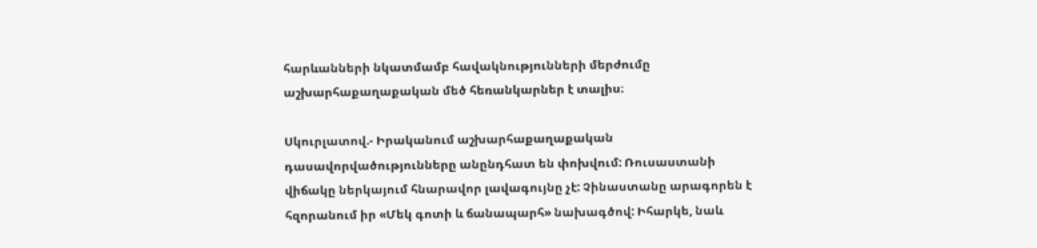հարևանների նկատմամբ հավակնությունների մերժումը աշխարհաքաղաքական մեծ հեռանկարներ է տալիս։

Սկուրլատով.- Իրականում աշխարհաքաղաքական դասավորվածությունները անընդհատ են փոխվում: Ռուսաստանի վիճակը ներկայում հնարավոր լավագույնը չէ: Չինաստանը արագորեն է հզորանում իր «Մեկ գոտի և ճանապարհ» նախագծով: Իհարկե, նաև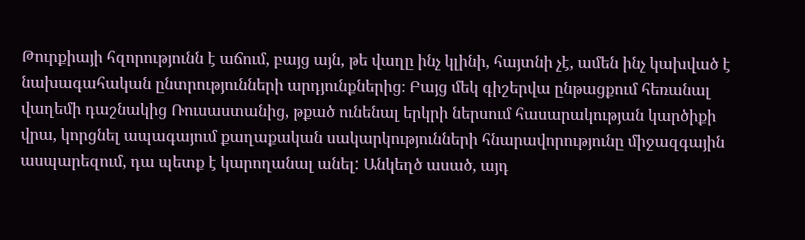Թուրքիայի հզորությունն է աճում, բայց այն, թե վաղը ինչ կլինի, հայտնի չէ, ամեն ինչ կախված է նախագահական ընտրությունների արդյունքներից։ Բայց մեկ գիշերվա ընթացքում հեռանալ վաղեմի դաշնակից Ռուսաստանից, թքած ունենալ երկրի ներսում հասարակության կարծիքի վրա, կորցնել ապագայում քաղաքական սակարկությունների հնարավորությունը միջազգային ասպարեզում, դա պետք է կարողանալ անել: Անկեղծ ասած, այդ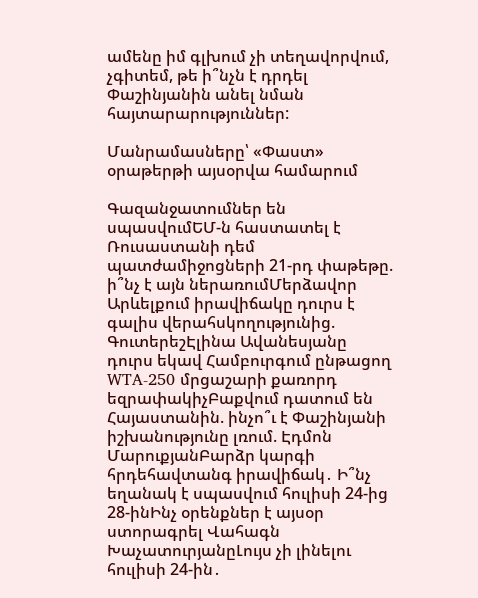ամենը իմ գլխում չի տեղավորվում, չգիտեմ, թե ի՞նչն է դրդել Փաշինյանին անել նման հայտարարություններ:

Մանրամասները՝ «Փաստ» օրաթերթի այսօրվա համարում

Գազանջատումներ են սպասվումԵՄ-ն հաստատել է Ռուսաստանի դեմ պատժամիջոցների 21-րդ փաթեթը. ի՞նչ է այն ներառումՄերձավոր Արևելքում իրավիճակը դուրս է գալիս վերահսկողությունից. ԳուտերեշԷլինա Ավանեսյանը դուրս եկավ Համբուրգում ընթացող WTA-250 մրցաշարի քառորդ եզրափակիչԲաքվում դատում են Հայաստանին. ինչո՞ւ է Փաշինյանի իշխանությունը լռում. Էդմոն ՄարուքյանԲարձր կարգի հրդեհավտանգ իրավիճակ․ Ի՞նչ եղանակ է սպասվում հուլիսի 24-ից 28-ինԻնչ օրենքներ է այսօր ստորագրել Վահագն ԽաչատուրյանըԼույս չի լինելու հուլիսի 24-ին․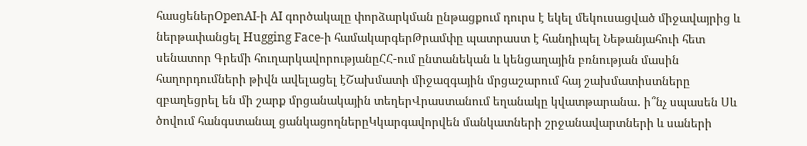հասցեներOpenAI-ի AI գործակալը փորձարկման ընթացքում դուրս է եկել մեկուսացված միջավայրից և ներթափանցել Hugging Face-ի համակարգերԹրամփը պատրաստ է հանդիպել Նեթանյահուի հետ սենատոր Գրեմի հուղարկավորությանըՀՀ-ում ընտանեկան և կենցաղային բռնության մասին հաղորդումների թիվն ավելացել էՇախմատի միջազգային մրցաշարում հայ շախմատիստները զբաղեցրել են մի շարք մրցանակային տեղերՎրաստանում եղանակը կվատթարանա․ ի՞նչ սպասեն Սև ծովում հանգստանալ ցանկացողներըԿկարգավորվեն մանկատների շրջանավարտների և սաների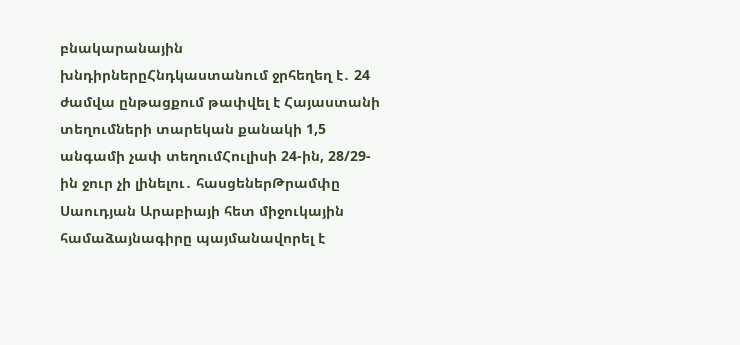բնակարանային խնդիրներըՀնդկաստանում ջրհեղեղ է․ 24 ժամվա ընթացքում թափվել է Հայաստանի տեղումների տարեկան քանակի 1,5 անգամի չափ տեղումՀուլիսի 24-ին, 28/29-ին ջուր չի լինելու․ հասցեներԹրամփը Սաուդյան Արաբիայի հետ միջուկային համաձայնագիրը պայմանավորել է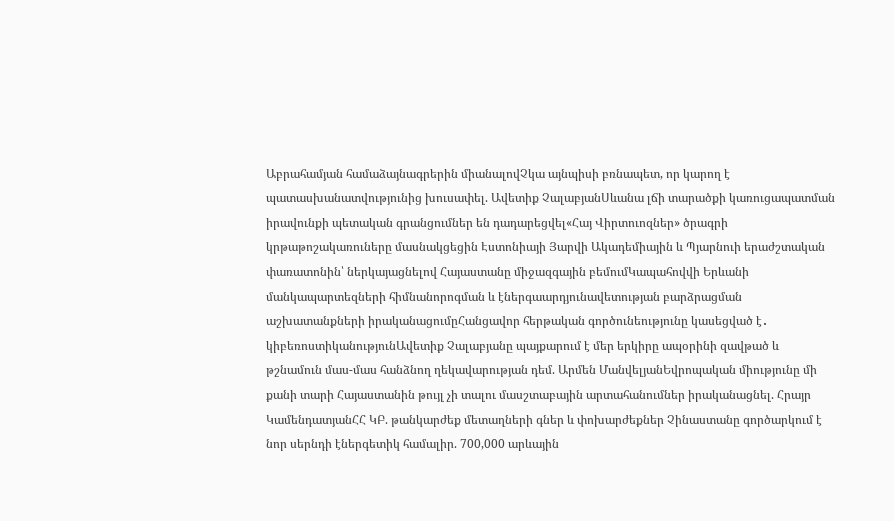Աբրահամյան համաձայնագրերին միանալովՉկա այնպիսի բռնապետ, որ կարող է պատասխանատվությունից խուսափել. Ավետիք ՉալաբյանՍևանա լճի տարածքի կառուցապատման իրավունքի պետական գրանցումներ են դադարեցվել«Հայ Վիրտուոզներ» ծրագրի կրթաթոշակառուները մասնակցեցին Էստոնիայի Յարվի Ակադեմիային և Պյարնուի երաժշտական փառատոնին՝ ներկայացնելով Հայաստանը միջազգային բեմումԿապահովվի Երևանի մանկապարտեզների հիմնանորոգման և էներգաարդյունավետության բարձրացման աշխատանքների իրականացումըՀանցավոր հերթական գործունեությունը կասեցված է․ կիբեռոստիկանությունԱվետիք Չալաբյանը պայքարում է մեր երկիրը ապօրինի զավթած և թշնամուն մաս-մաս հանձնող ղեկավարության դեմ. Արմեն ՄանվելյանԵվրոպական միությունը մի քանի տարի Հայաստանին թույլ չի տալու մասշտաբային արտահանումներ իրականացնել. Հրայր ԿամենդատյանՀՀ ԿԲ. թանկարժեք մետաղների գներ և փոխարժեքներ Չինաստանը գործարկում է նոր սերնդի էներգետիկ համալիր. 700,000 արևային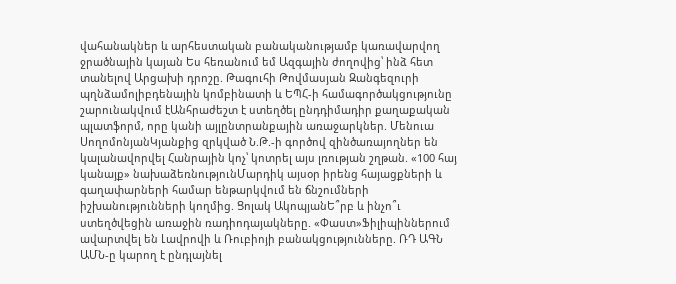վահանակներ և արհեստական բանականությամբ կառավարվող ջրածնային կայան Ես հեռանում եմ Ազգային ժողովից՝ ինձ հետ տանելով Արցախի դրոշը. Թագուհի Թովմասյան Զանգեզուրի պղնձամոլիբդենային կոմբինատի և ԵՊՀ-ի համագործակցությունը շարունակվում էԱնհրաժեշտ է ստեղծել ընդդիմադիր քաղաքական պլատֆորմ, որը կանի այլընտրանքային առաջարկներ. Մենուա ՍողոմոնյանԿյանքից զրկված Ն.Թ.-ի գործով զինծառայողներ են կալանավորվել Հանրային կոչ՝ կոտրել այս լռության շղթան. «100 հայ կանայք» նախաձեռնությունՄարդիկ այսօր իրենց հայացքների և գաղափարների համար ենթարկվում են ճնշումների իշխանությունների կողմից. Ցոլակ ԱկոպյանԵ՞րբ և ինչո՞ւ ստեղծվեցին առաջին ռադիոդայակները. «Փաստ»Ֆիլիպիններում ավարտվել են Լավրովի և Ռուբիոյի բանակցությունները. ՌԴ ԱԳՆ ԱՄՆ-ը կարող է ընդլայնել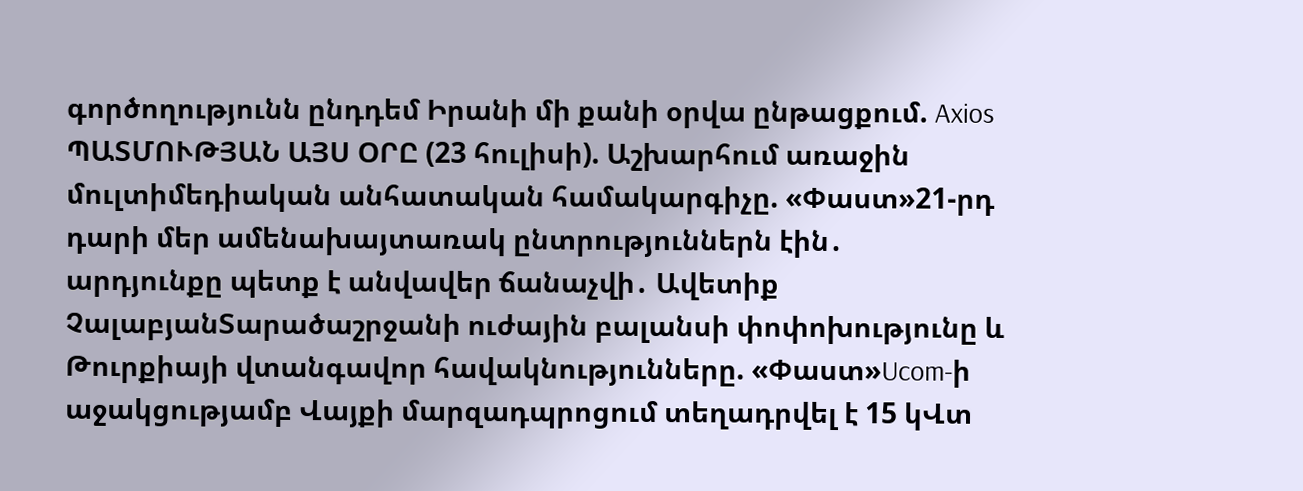գործողությունն ընդդեմ Իրանի մի քանի օրվա ընթացքում. Axios ՊԱՏՄՈՒԹՅԱՆ ԱՅՍ ՕՐԸ (23 հուլիսի). Աշխարհում առաջին մուլտիմեդիական անհատական համակարգիչը. «Փաստ»21-րդ դարի մեր ամենախայտառակ ընտրություններն էին․ արդյունքը պետք է անվավեր ճանաչվի․ Ավետիք ՉալաբյանՏարածաշրջանի ուժային բալանսի փոփոխությունը և Թուրքիայի վտանգավոր հավակնությունները. «Փաստ»Ucom-ի աջակցությամբ Վայքի մարզադպրոցում տեղադրվել է 15 կՎտ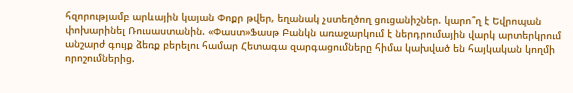հզորությամբ արևային կայան Փոքր թվեր, եղանակ չստեղծող ցուցանիշներ. կարո՞ղ է Եվրոպան փոխարինել Ռուսաստանին. «Փաստ»Ֆասթ Բանկն առաջարկում է ներդրումային վարկ արտերկրում անշարժ գույք ձեռք բերելու համար Հետագա զարգացումները հիմա կախված են հայկական կողմի որոշումներից.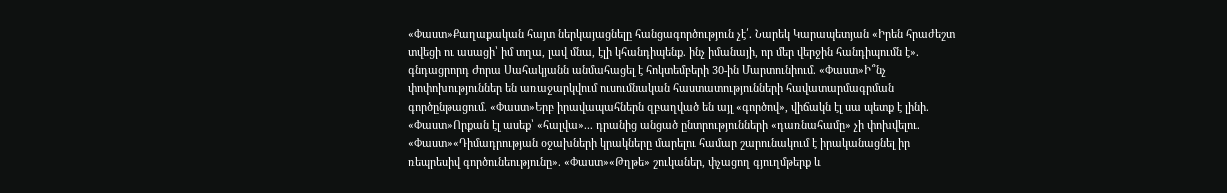«Փաստ»Քաղաքական հայտ ներկայացնելը հանցագործություն չէ՛. Նարեկ Կարապետյան «Իրեն հրաժեշտ տվեցի ու ասացի՝ իմ տղա, լավ մնա, էլի կհանդիպենք. ինչ իմանայի, որ մեր վերջին հանդիպումն է». գնդացրորդ Ժորա Սահակյանն անմահացել է հոկտեմբերի 30-ին Մարտունիում. «Փաստ»Ի՞նչ փոփոխություններ են առաջարկվում ուսումնական հաստատությունների հավատարմագրման գործընթացում. «Փաստ»Երբ իրավապահներն զբաղված են այլ «գործով», վիճակն էլ սա պետք է լինի. «Փաստ»Որքան էլ ասեք՝ «հալվա»... դրանից անցած ընտրությունների «դառնահամը» չի փոխվելու. «Փաստ»«Դիմադրության օջախների կրակները մարելու համար շարունակում է իրականացնել իր ռեպրեսիվ գործունեությունը». «Փաստ»«Թղթե» շուկաներ, փչացող գյուղմթերք և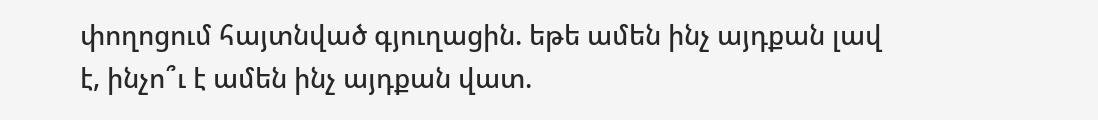փողոցում հայտնված գյուղացին. եթե ամեն ինչ այդքան լավ է, ինչո՞ւ է ամեն ինչ այդքան վատ.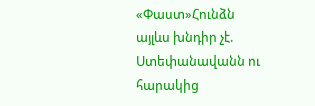«Փաստ»Հունձն այլևս խնդիր չէ. Ստեփանավանն ու հարակից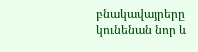բնակավայրերը կունենան նոր և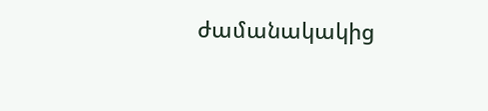ժամանակակից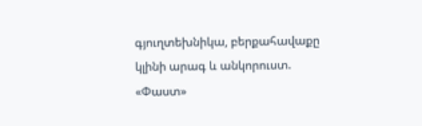գյուղտեխնիկա, բերքահավաքը կլինի արագ և անկորուստ. «Փաստ»